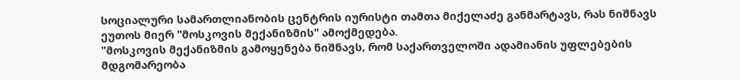სოციალური სამართლიანობის ცენტრის იურისტი თამთა მიქელაძე განმარტავს, რას ნიშნავს ეუთოს მიერ "მოსკოვის მექანიზმის" ამოქმედება.
"მოსკოვის მექანიზმის გამოყენება ნიშნავს, რომ საქართველოში ადამიანის უფლებების მდგომარეობა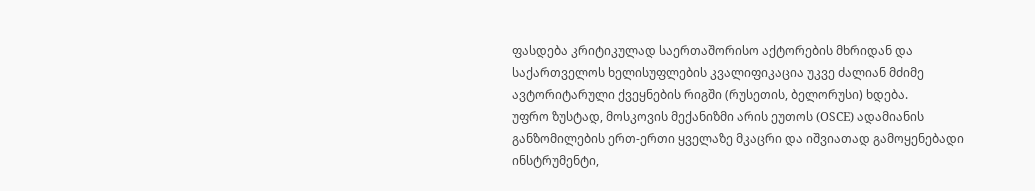ფასდება კრიტიკულად საერთაშორისო აქტორების მხრიდან და საქართველოს ხელისუფლების კვალიფიკაცია უკვე ძალიან მძიმე ავტორიტარული ქვეყნების რიგში (რუსეთის, ბელორუსი) ხდება.
უფრო ზუსტად, მოსკოვის მექანიზმი არის ეუთოს (OSCE) ადამიანის განზომილების ერთ-ერთი ყველაზე მკაცრი და იშვიათად გამოყენებადი ინსტრუმენტი,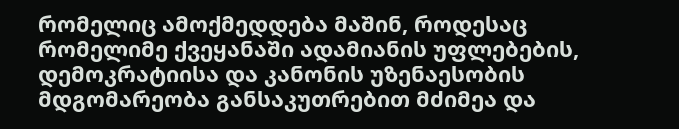რომელიც ამოქმედდება მაშინ, როდესაც რომელიმე ქვეყანაში ადამიანის უფლებების, დემოკრატიისა და კანონის უზენაესობის მდგომარეობა განსაკუთრებით მძიმეა და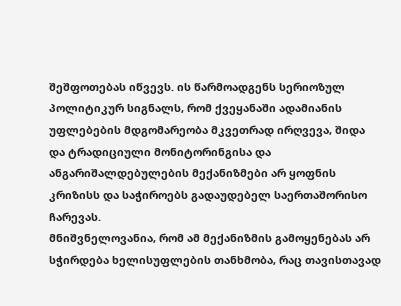შეშფოთებას იწვევს. ის წარმოადგენს სერიოზულ პოლიტიკურ სიგნალს, რომ ქვეყანაში ადამიანის უფლებების მდგომარეობა მკვეთრად ირღვევა, შიდა და ტრადიციული მონიტორინგისა და ანგარიშალდებულების მექანიზმები არ ყოფნის კრიზისს და საჭიროებს გადაუდებელ საერთაშორისო ჩარევას.
მნიშვნელოვანია, რომ ამ მექანიზმის გამოყენებას არ სჭირდება ხელისუფლების თანხმობა, რაც თავისთავად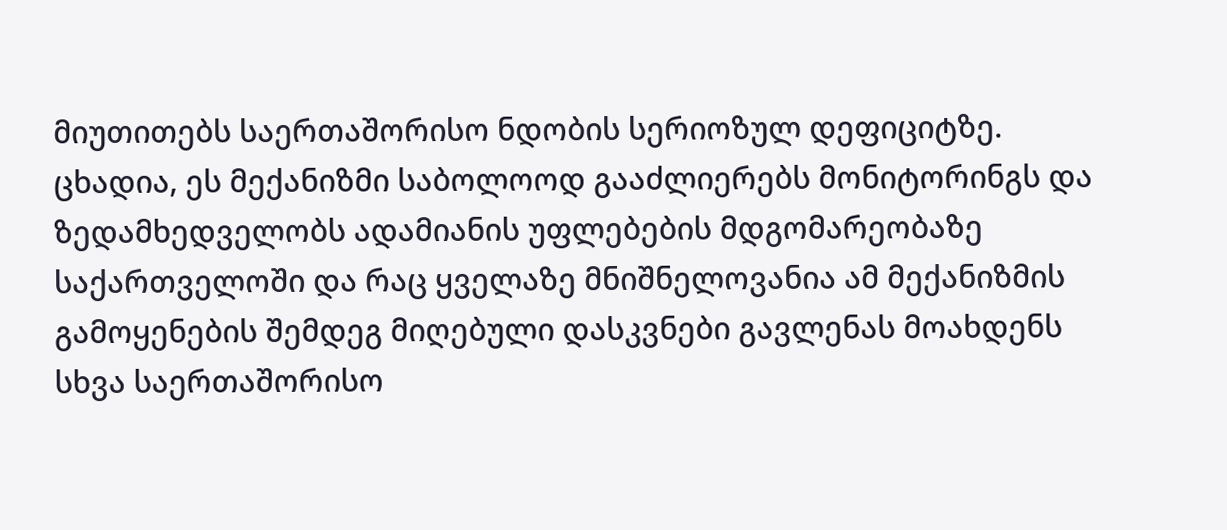მიუთითებს საერთაშორისო ნდობის სერიოზულ დეფიციტზე.
ცხადია, ეს მექანიზმი საბოლოოდ გააძლიერებს მონიტორინგს და ზედამხედველობს ადამიანის უფლებების მდგომარეობაზე საქართველოში და რაც ყველაზე მნიშნელოვანია ამ მექანიზმის გამოყენების შემდეგ მიღებული დასკვნები გავლენას მოახდენს სხვა საერთაშორისო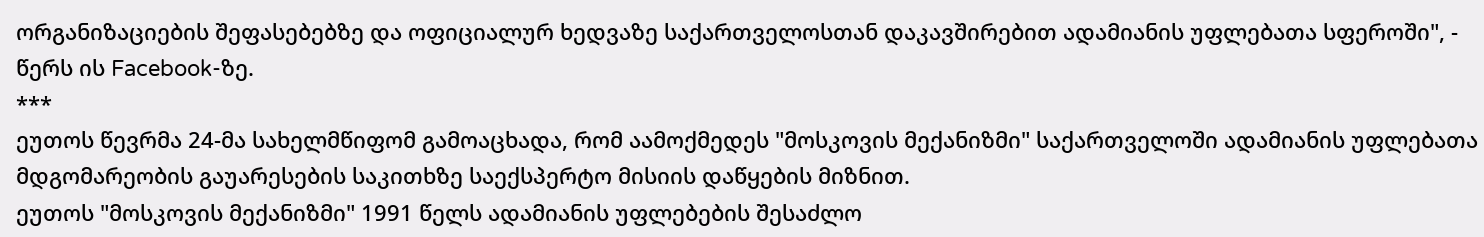ორგანიზაციების შეფასებებზე და ოფიციალურ ხედვაზე საქართველოსთან დაკავშირებით ადამიანის უფლებათა სფეროში", - წერს ის Facebook-ზე.
***
ეუთოს წევრმა 24-მა სახელმწიფომ გამოაცხადა, რომ აამოქმედეს "მოსკოვის მექანიზმი" საქართველოში ადამიანის უფლებათა მდგომარეობის გაუარესების საკითხზე საექსპერტო მისიის დაწყების მიზნით.
ეუთოს "მოსკოვის მექანიზმი" 1991 წელს ადამიანის უფლებების შესაძლო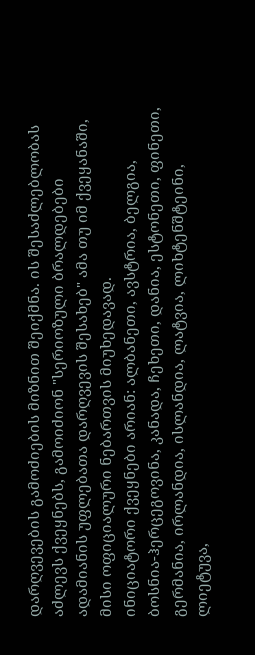დარღვევების გამოძიების მიზნით შეიქმნა. ის შესაძლებლობას აძლევს ქვეყნებს, გამოიძიონ "სერიოზული ბრალდებები ადამიანის უფლებათა დარღვევის შესახებ" ამა თუ იმ ქვეყანაში, მისი ოფიციალური ნებართვის მიუხედავად.
ინიციატორი ქვეყნები არიან: ალბანეთი, ავსტრია, ბელგია, ბოსნია-ჰერცეგოვინა, კანადა, ჩეხეთი, დანია, ესტონეთი, ფინეთი, გერმანია, ირლანდია, ისლანდია, ლატვია, ლიხტენშტეინი, ლიეტუვა,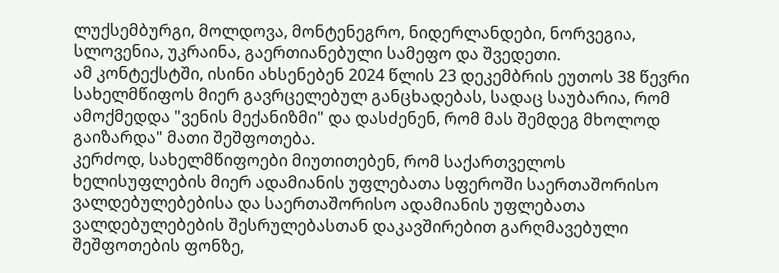ლუქსემბურგი, მოლდოვა, მონტენეგრო, ნიდერლანდები, ნორვეგია, სლოვენია, უკრაინა, გაერთიანებული სამეფო და შვედეთი.
ამ კონტექსტში, ისინი ახსენებენ 2024 წლის 23 დეკემბრის ეუთოს 38 წევრი სახელმწიფოს მიერ გავრცელებულ განცხადებას, სადაც საუბარია, რომ ამოქმედდა "ვენის მექანიზმი" და დასძენენ, რომ მას შემდეგ მხოლოდ გაიზარდა" მათი შეშფოთება.
კერძოდ, სახელმწიფოები მიუთითებენ, რომ საქართველოს ხელისუფლების მიერ ადამიანის უფლებათა სფეროში საერთაშორისო ვალდებულებებისა და საერთაშორისო ადამიანის უფლებათა ვალდებულებების შესრულებასთან დაკავშირებით გარღმავებული შეშფოთების ფონზე,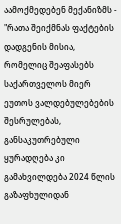აამოქმედებენ მექანიზმს - "რათა შეიქმნას ფაქტების დადგენის მისია, რომელიც შეაფასებს საქართველოს მიერ ეუთოს ვალდებულებების შესრულებას, განსაკუთრებული ყურადღება კი გამახვილდება 2024 წლის გაზაფხულიდან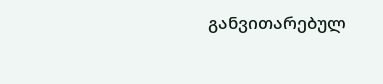განვითარებულ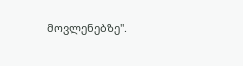მოვლენებზე".